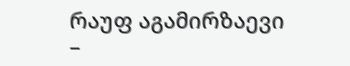რაუფ აგამირზაევი –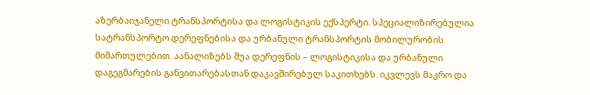აზერბაიჯანელი ტრანსპორტისა და ლოგისტიკის ექსპერტი. სპეციალიზირებულია სატრანსპორტო დერეფნებისა და ურბანული ტრანსპორტის მობილურობის მიმართულებით. აანალიზებს შუა დერეფნის – ლოგისტიკისა და ურბანული დაგეგმარების განვითარებასთან დაკავშირებულ საკითხებს. იკვლევს მაკრო და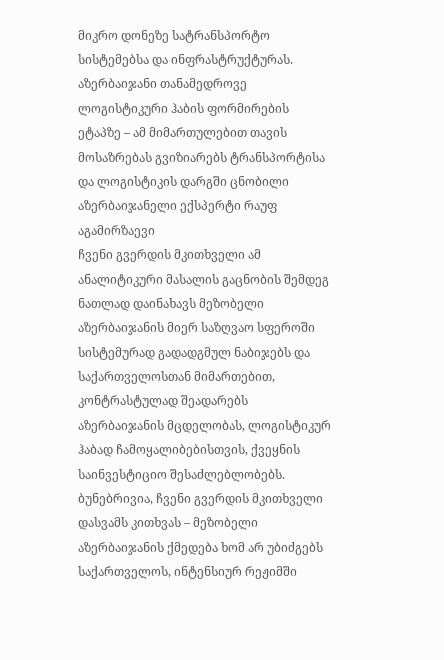მიკრო დონეზე სატრანსპორტო სისტემებსა და ინფრასტრუქტურას.
აზერბაიჯანი თანამედროვე ლოგისტიკური ჰაბის ფორმირების ეტაპზე – ამ მიმართულებით თავის მოსაზრებას გვიზიარებს ტრანსპორტისა და ლოგისტიკის დარგში ცნობილი აზერბაიჯანელი ექსპერტი რაუფ აგამირზაევი
ჩვენი გვერდის მკითხველი ამ ანალიტიკური მასალის გაცნობის შემდეგ ნათლად დაინახავს მეზობელი აზერბაიჯანის მიერ საზღვაო სფეროში სისტემურად გადადგმულ ნაბიჯებს და საქართველოსთან მიმართებით, კონტრასტულად შეადარებს აზერბაიჯანის მცდელობას, ლოგისტიკურ ჰაბად ჩამოყალიბებისთვის, ქვეყნის საინვესტიციო შესაძლებლობებს.
ბუნებრივია, ჩვენი გვერდის მკითხველი დასვამს კითხვას – მეზობელი აზერბაიჯანის ქმედება ხომ არ უბიძგებს საქართველოს, ინტენსიურ რეჟიმში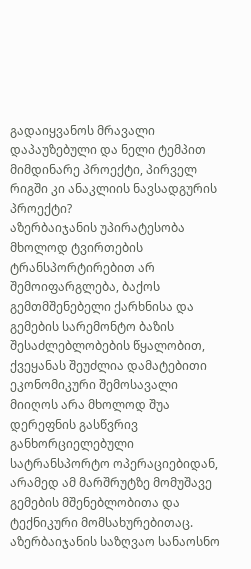გადაიყვანოს მრავალი დაპაუზებული და ნელი ტემპით მიმდინარე პროექტი, პირველ რიგში კი ანაკლიის ნავსადგურის პროექტი?
აზერბაიჯანის უპირატესობა მხოლოდ ტვირთების ტრანსპორტირებით არ შემოიფარგლება, ბაქოს გემთმშენებელი ქარხნისა და გემების სარემონტო ბაზის შესაძლებლობების წყალობით, ქვეყანას შეუძლია დამატებითი ეკონომიკური შემოსავალი მიიღოს არა მხოლოდ შუა დერეფნის გასწვრივ განხორციელებული სატრანსპორტო ოპერაციებიდან, არამედ ამ მარშრუტზე მომუშავე გემების მშენებლობითა და ტექნიკური მომსახურებითაც.
აზერბაიჯანის საზღვაო სანაოსნო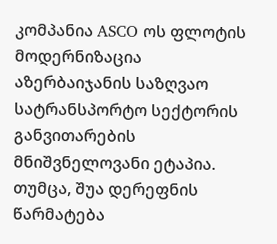კომპანია ASCO ოს ფლოტის მოდერნიზაცია აზერბაიჯანის საზღვაო სატრანსპორტო სექტორის განვითარების მნიშვნელოვანი ეტაპია. თუმცა, შუა დერეფნის წარმატება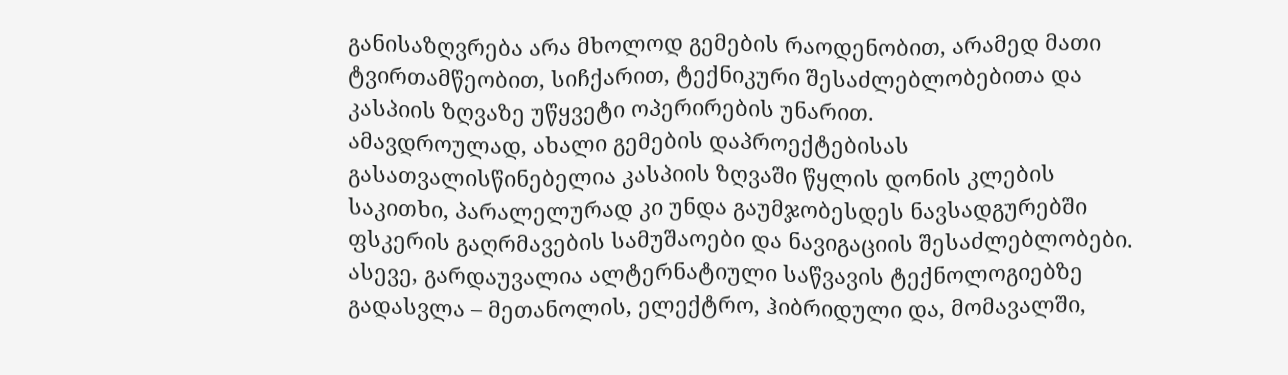განისაზღვრება არა მხოლოდ გემების რაოდენობით, არამედ მათი ტვირთამწეობით, სიჩქარით, ტექნიკური შესაძლებლობებითა და კასპიის ზღვაზე უწყვეტი ოპერირების უნარით.
ამავდროულად, ახალი გემების დაპროექტებისას გასათვალისწინებელია კასპიის ზღვაში წყლის დონის კლების საკითხი, პარალელურად კი უნდა გაუმჯობესდეს ნავსადგურებში ფსკერის გაღრმავების სამუშაოები და ნავიგაციის შესაძლებლობები.
ასევე, გარდაუვალია ალტერნატიული საწვავის ტექნოლოგიებზე გადასვლა – მეთანოლის, ელექტრო, ჰიბრიდული და, მომავალში,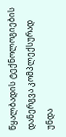წყალბადის ტექნოლოგიების დანერგვა კომპლექსურად უნდა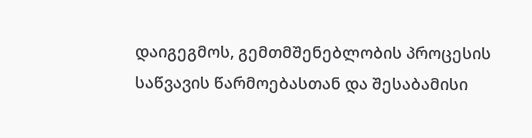დაიგეგმოს, გემთმშენებლობის პროცესის საწვავის წარმოებასთან და შესაბამისი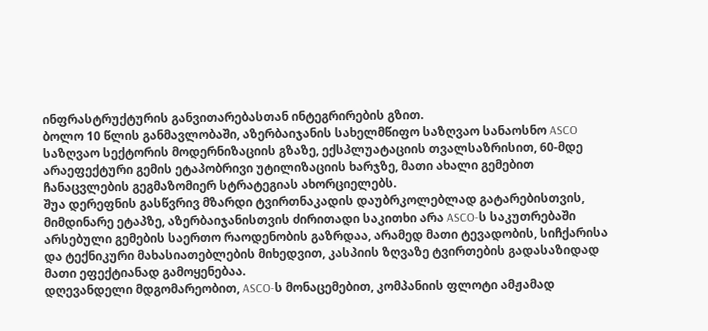ინფრასტრუქტურის განვითარებასთან ინტეგრირების გზით.
ბოლო 10 წლის განმავლობაში, აზერბაიჯანის სახელმწიფო საზღვაო სანაოსნო ASCO საზღვაო სექტორის მოდერნიზაციის გზაზე, ექსპლუატაციის თვალსაზრისით, 60-მდე არაეფექტური გემის ეტაპობრივი უტილიზაციის ხარჯზე, მათი ახალი გემებით ჩანაცვლების გეგმაზომიერ სტრატეგიას ახორციელებს.
შუა დერეფნის გასწვრივ მზარდი ტვირთნაკადის დაუბრკოლებლად გატარებისთვის, მიმდინარე ეტაპზე, აზერბაიჯანისთვის ძირითადი საკითხი არა ASCO-ს საკუთრებაში არსებული გემების საერთო რაოდენობის გაზრდაა, არამედ მათი ტევადობის, სიჩქარისა და ტექნიკური მახასიათებლების მიხედვით, კასპიის ზღვაზე ტვირთების გადასაზიდად მათი ეფექტიანად გამოყენებაა.
დღევანდელი მდგომარეობით, ASCO-ს მონაცემებით, კომპანიის ფლოტი ამჟამად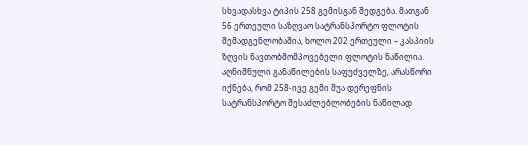სხვადასხვა ტიპის 258 გემისგან შედგება. მათგან 56 ერთეული საზღვაო სატრანსპორტო ფლოტის შემადგენლობაშია, ხოლო 202 ერთეული – კასპიის ზღვის ნავთობმომპოვებელი ფლოტის ნაწილია.
აღნიშნული განაწილების საფუძველზე, არასწორი იქნება, რომ 258-ივე გემი შუა დერეფნის სატრანსპორტო შესაძლებლობების ნაწილად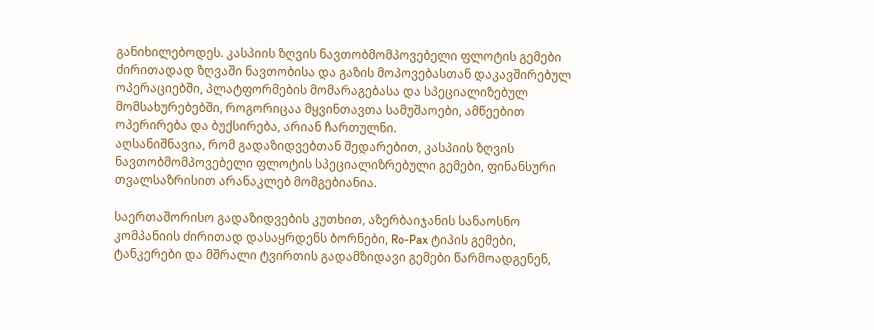განიხილებოდეს. კასპიის ზღვის ნავთობმომპოვებელი ფლოტის გემები ძირითადად ზღვაში ნავთობისა და გაზის მოპოვებასთან დაკავშირებულ ოპერაციებში, პლატფორმების მომარაგებასა და სპეციალიზებულ მომსახურებებში, როგორიცაა მყვინთავთა სამუშაოები, ამწეებით ოპერირება და ბუქსირება, არიან ჩართულნი.
აღსანიშნავია, რომ გადაზიდვებთან შედარებით, კასპიის ზღვის ნავთობმომპოვებელი ფლოტის სპეციალიზრებული გემები, ფინანსური თვალსაზრისით არანაკლებ მომგებიანია.

საერთაშორისო გადაზიდვების კუთხით, აზერბაიჯანის სანაოსნო კომპანიის ძირითად დასაყრდენს ბორნები, Ro-Pax ტიპის გემები, ტანკერები და მშრალი ტვირთის გადამზიდავი გემები წარმოადგენენ,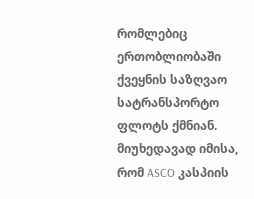რომლებიც ერთობლიობაში ქვეყნის საზღვაო სატრანსპორტო ფლოტს ქმნიან.
მიუხედავად იმისა, რომ ASCO კასპიის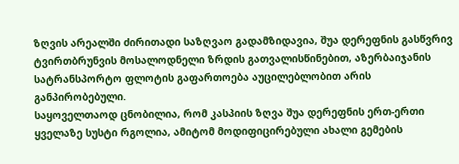ზღვის არეალში ძირითადი საზღვაო გადამზიდავია, შუა დერეფნის გასწვრივ ტვირთბრუნვის მოსალოდნელი ზრდის გათვალისწინებით, აზერბაიჯანის სატრანსპორტო ფლოტის გაფართოება აუცილებლობით არის განპირობებული.
საყოველთაოდ ცნობილია, რომ კასპიის ზღვა შუა დერეფნის ერთ-ერთი ყველაზე სუსტი რგოლია, ამიტომ მოდიფიცირებული ახალი გემების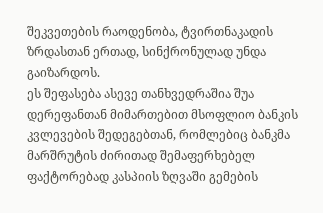შეკვეთების რაოდენობა, ტვირთნაკადის ზრდასთან ერთად, სინქრონულად უნდა გაიზარდოს.
ეს შეფასება ასევე თანხვედრაშია შუა დერეფანთან მიმართებით მსოფლიო ბანკის კვლევების შედეგებთან, რომლებიც ბანკმა მარშრუტის ძირითად შემაფერხებელ ფაქტორებად კასპიის ზღვაში გემების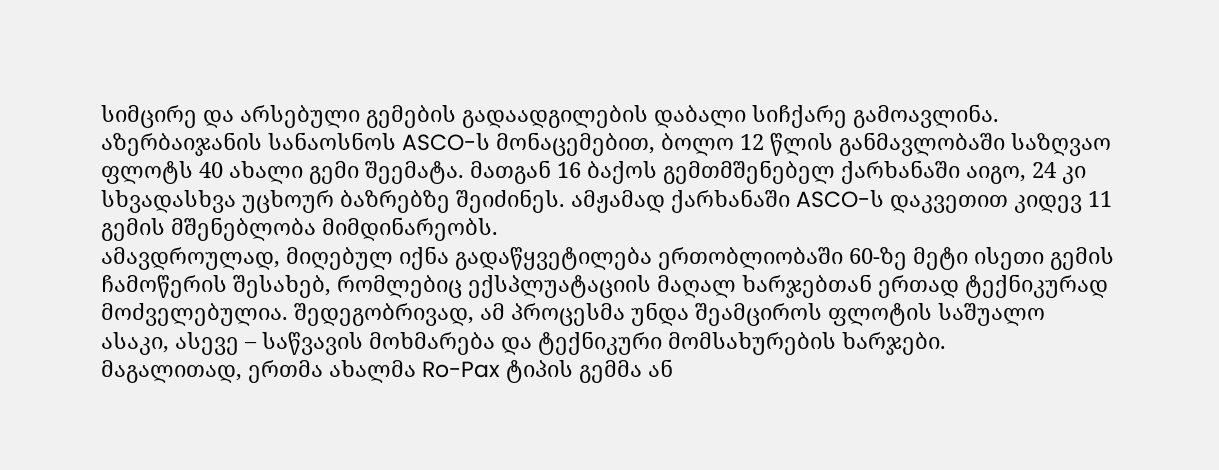სიმცირე და არსებული გემების გადაადგილების დაბალი სიჩქარე გამოავლინა.
აზერბაიჯანის სანაოსნოს ASCO-ს მონაცემებით, ბოლო 12 წლის განმავლობაში საზღვაო ფლოტს 40 ახალი გემი შეემატა. მათგან 16 ბაქოს გემთმშენებელ ქარხანაში აიგო, 24 კი სხვადასხვა უცხოურ ბაზრებზე შეიძინეს. ამჟამად ქარხანაში ASCO-ს დაკვეთით კიდევ 11 გემის მშენებლობა მიმდინარეობს.
ამავდროულად, მიღებულ იქნა გადაწყვეტილება ერთობლიობაში 60-ზე მეტი ისეთი გემის ჩამოწერის შესახებ, რომლებიც ექსპლუატაციის მაღალ ხარჯებთან ერთად ტექნიკურად მოძველებულია. შედეგობრივად, ამ პროცესმა უნდა შეამციროს ფლოტის საშუალო ასაკი, ასევე – საწვავის მოხმარება და ტექნიკური მომსახურების ხარჯები.
მაგალითად, ერთმა ახალმა Ro-Pax ტიპის გემმა ან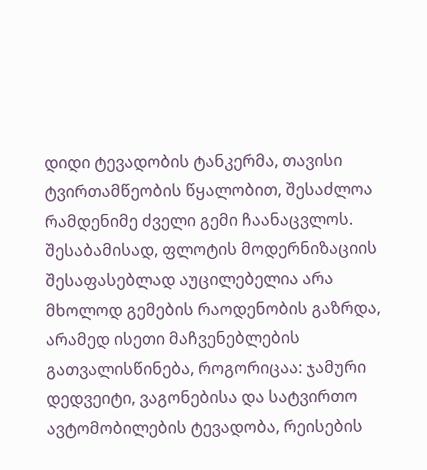დიდი ტევადობის ტანკერმა, თავისი ტვირთამწეობის წყალობით, შესაძლოა რამდენიმე ძველი გემი ჩაანაცვლოს. შესაბამისად, ფლოტის მოდერნიზაციის შესაფასებლად აუცილებელია არა მხოლოდ გემების რაოდენობის გაზრდა, არამედ ისეთი მაჩვენებლების გათვალისწინება, როგორიცაა: ჯამური დედვეიტი, ვაგონებისა და სატვირთო ავტომობილების ტევადობა, რეისების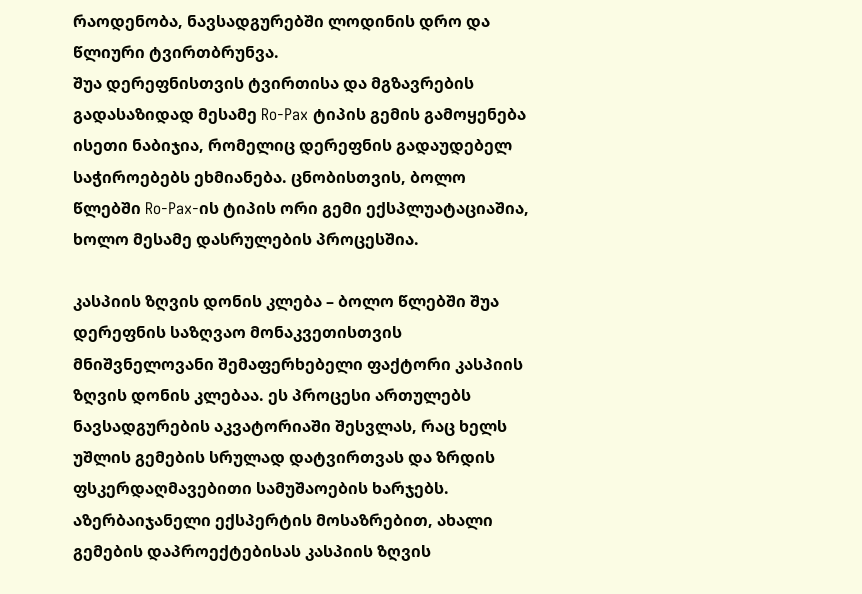რაოდენობა, ნავსადგურებში ლოდინის დრო და წლიური ტვირთბრუნვა.
შუა დერეფნისთვის ტვირთისა და მგზავრების გადასაზიდად მესამე Ro-Pax ტიპის გემის გამოყენება ისეთი ნაბიჯია, რომელიც დერეფნის გადაუდებელ საჭიროებებს ეხმიანება. ცნობისთვის, ბოლო წლებში Ro-Pax-ის ტიპის ორი გემი ექსპლუატაციაშია, ხოლო მესამე დასრულების პროცესშია.

კასპიის ზღვის დონის კლება – ბოლო წლებში შუა დერეფნის საზღვაო მონაკვეთისთვის მნიშვნელოვანი შემაფერხებელი ფაქტორი კასპიის ზღვის დონის კლებაა. ეს პროცესი ართულებს ნავსადგურების აკვატორიაში შესვლას, რაც ხელს უშლის გემების სრულად დატვირთვას და ზრდის ფსკერდაღმავებითი სამუშაოების ხარჯებს.
აზერბაიჯანელი ექსპერტის მოსაზრებით, ახალი გემების დაპროექტებისას კასპიის ზღვის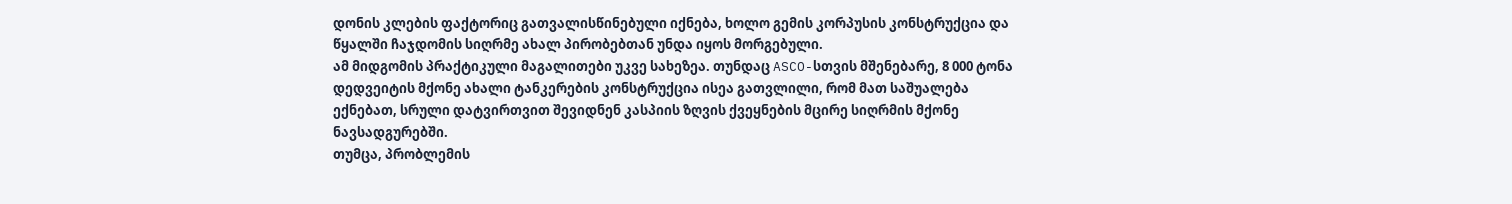დონის კლების ფაქტორიც გათვალისწინებული იქნება, ხოლო გემის კორპუსის კონსტრუქცია და წყალში ჩაჯდომის სიღრმე ახალ პირობებთან უნდა იყოს მორგებული.
ამ მიდგომის პრაქტიკული მაგალითები უკვე სახეზეა. თუნდაც ASCO-სთვის მშენებარე, 8 000 ტონა დედვეიტის მქონე ახალი ტანკერების კონსტრუქცია ისეა გათვლილი, რომ მათ საშუალება ექნებათ, სრული დატვირთვით შევიდნენ კასპიის ზღვის ქვეყნების მცირე სიღრმის მქონე ნავსადგურებში.
თუმცა, პრობლემის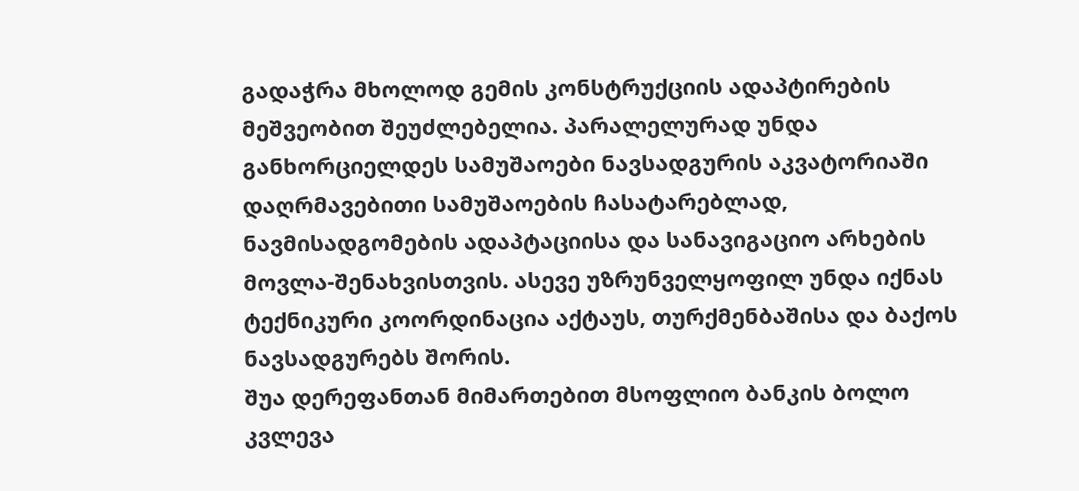გადაჭრა მხოლოდ გემის კონსტრუქციის ადაპტირების მეშვეობით შეუძლებელია. პარალელურად უნდა განხორციელდეს სამუშაოები ნავსადგურის აკვატორიაში დაღრმავებითი სამუშაოების ჩასატარებლად, ნავმისადგომების ადაპტაციისა და სანავიგაციო არხების მოვლა-შენახვისთვის. ასევე უზრუნველყოფილ უნდა იქნას ტექნიკური კოორდინაცია აქტაუს, თურქმენბაშისა და ბაქოს ნავსადგურებს შორის.
შუა დერეფანთან მიმართებით მსოფლიო ბანკის ბოლო კვლევა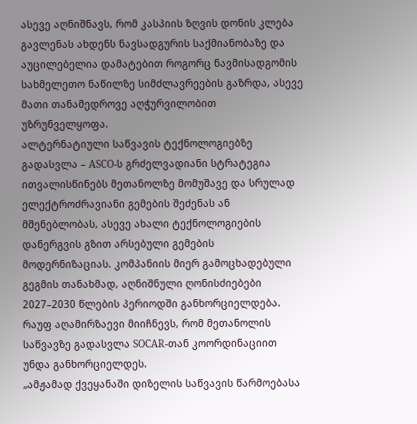ასევე აღნიშნავს, რომ კასპიის ზღვის დონის კლება გავლენას ახდენს ნავსადგურის საქმიანობაზე და აუცილებელია დამატებით როგორც ნავმისადგომის სახმელეთო ნაწილზე სიმძლავრეების გაზრდა, ასევე მათი თანამედროვე აღჭურვილობით უზრუნველყოფა.
ალტერნატიული საწვავის ტექნოლოგიებზე გადასვლა – ASCO-ს გრძელვადიანი სტრატეგია ითვალისწინებს მეთანოლზე მომუშავე და სრულად ელექტროძრავიანი გემების შეძენას ან მშენებლობას, ასევე ახალი ტექნოლოგიების დანერგვის გზით არსებული გემების მოდერნიზაციას. კომპანიის მიერ გამოცხადებული გეგმის თანახმად, აღნიშნული ღონისძიებები 2027–2030 წლების პერიოდში განხორციელდება.
რაუფ აღამირზაევი მიიჩნევს, რომ მეთანოლის საწვავზე გადასვლა SOCAR-თან კოორდინაციით უნდა განხორციელდეს.
„ამჟამად ქვეყანაში დიზელის საწვავის წარმოებასა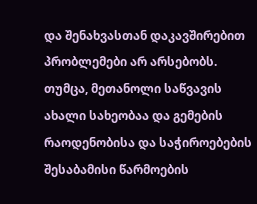და შენახვასთან დაკავშირებით პრობლემები არ არსებობს. თუმცა, მეთანოლი საწვავის ახალი სახეობაა და გემების რაოდენობისა და საჭიროებების შესაბამისი წარმოების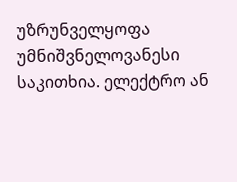უზრუნველყოფა უმნიშვნელოვანესი საკითხია. ელექტრო ან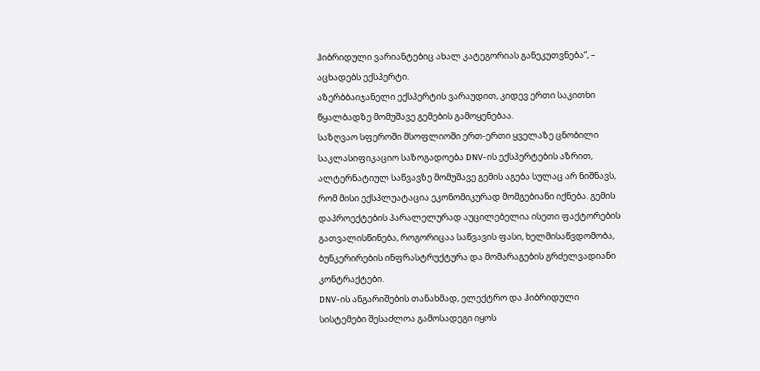ჰიბრიდული ვარიანტებიც ახალ კატეგორიას განეკუთვნება“, – აცხადებს ექსპერტი.
აზერბბაიჯანელი ექსპერტის ვარაუდით, კიდევ ერთი საკითხი წყალბადზე მომუშავე გემების გამოყენებაა.
საზღვაო სფეროში მსოფლიოში ერთ-ერთი ყველაზე ცნობილი საკლასიფიკაციო საზოგადოება DNV-ის ექსპერტების აზრით, ალტერნატიულ საწვავზე მომუშავე გემის აგება სულაც არ ნიშნავს, რომ მისი ექსპლუატაცია ეკონომიკურად მომგებიანი იქნება. გემის დაპროექტების პარალელურად აუცილებელია ისეთი ფაქტორების გათვალისწინება, როგორიცაა საწვავის ფასი, ხელმისაწვდომობა, ბუნკერირების ინფრასტრუქტურა და მომარაგების გრძელვადიანი კონტრაქტები.
DNV-ის ანგარიშების თანახმად, ელექტრო და ჰიბრიდული სისტემები შესაძლოა გამოსადეგი იყოს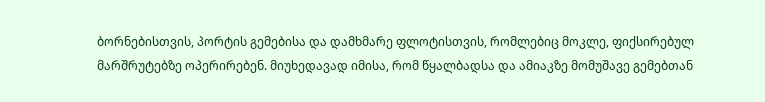ბორნებისთვის, პორტის გემებისა და დამხმარე ფლოტისთვის, რომლებიც მოკლე, ფიქსირებულ მარშრუტებზე ოპერირებენ. მიუხედავად იმისა, რომ წყალბადსა და ამიაკზე მომუშავე გემებთან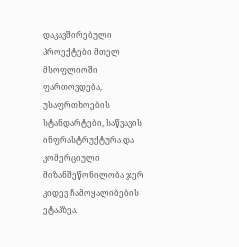დაკავშირებული პროექტები მთელ მსოფლიოში ფართოვდება, უსაფრთხოების სტანდარტები, საწვავის ინფრასტრუქტურა და კომერციული მიზანშეწონილობა ჯერ კიდევ ჩამოყალიბების ეტაპზეა.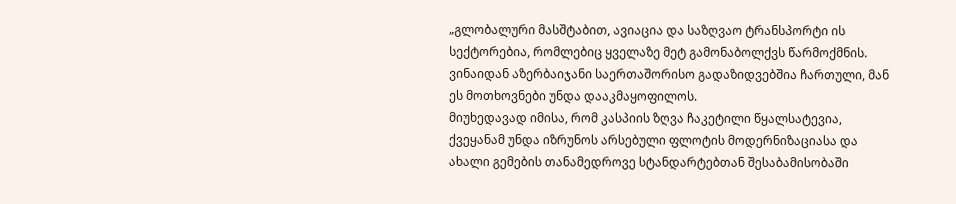„გლობალური მასშტაბით, ავიაცია და საზღვაო ტრანსპორტი ის სექტორებია, რომლებიც ყველაზე მეტ გამონაბოლქვს წარმოქმნის. ვინაიდან აზერბაიჯანი საერთაშორისო გადაზიდვებშია ჩართული, მან ეს მოთხოვნები უნდა დააკმაყოფილოს.
მიუხედავად იმისა, რომ კასპიის ზღვა ჩაკეტილი წყალსატევია, ქვეყანამ უნდა იზრუნოს არსებული ფლოტის მოდერნიზაციასა და ახალი გემების თანამედროვე სტანდარტებთან შესაბამისობაში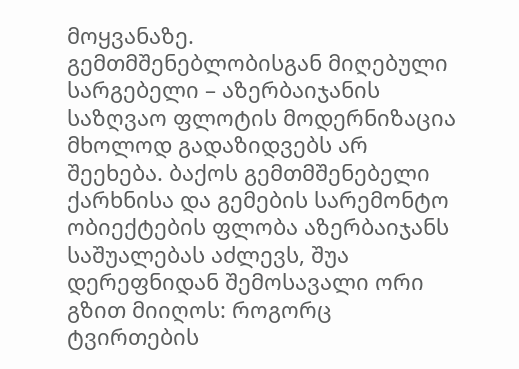მოყვანაზე.
გემთმშენებლობისგან მიღებული სარგებელი – აზერბაიჯანის საზღვაო ფლოტის მოდერნიზაცია მხოლოდ გადაზიდვებს არ შეეხება. ბაქოს გემთმშენებელი ქარხნისა და გემების სარემონტო ობიექტების ფლობა აზერბაიჯანს საშუალებას აძლევს, შუა დერეფნიდან შემოსავალი ორი გზით მიიღოს: როგორც ტვირთების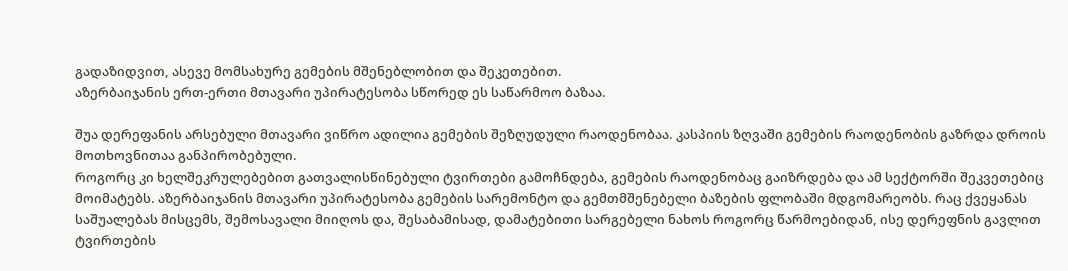გადაზიდვით, ასევე მომსახურე გემების მშენებლობით და შეკეთებით.
აზერბაიჯანის ერთ-ერთი მთავარი უპირატესობა სწორედ ეს საწარმოო ბაზაა.

შუა დერეფანის არსებული მთავარი ვიწრო ადილია გემების შეზღუდული რაოდენობაა. კასპიის ზღვაში გემების რაოდენობის გაზრდა დროის მოთხოვნითაა განპირობებული.
როგორც კი ხელშეკრულებებით გათვალისწინებული ტვირთები გამოჩნდება, გემების რაოდენობაც გაიზრდება და ამ სექტორში შეკვეთებიც მოიმატებს. აზერბაიჯანის მთავარი უპირატესობა გემების სარემონტო და გემთმშენებელი ბაზების ფლობაში მდგომარეობს. რაც ქვეყანას საშუალებას მისცემს, შემოსავალი მიიღოს და, შესაბამისად, დამატებითი სარგებელი ნახოს როგორც წარმოებიდან, ისე დერეფნის გავლით ტვირთების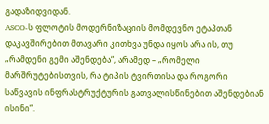გადაზიდვიდან.
ASCO-ს ფლოტის მოდერნიზაციის მომდევნო ეტაპთან დაკავშირებით მთავარი კითხვა უნდა იყოს არა ის, თუ „რამდენი გემი აშენდება“, არამედ – „რომელი მარშრუტებისთვის, რა ტიპის ტვირთისა და როგორი საწვავის ინფრასტრუქტურის გათვალისწინებით აშენდებიან ისინი“.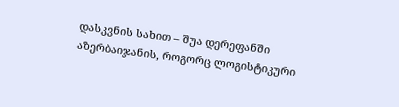დასკვნის სახით – შუა დერეფანში აზერბაიჯანის, როგორც ლოგისტიკური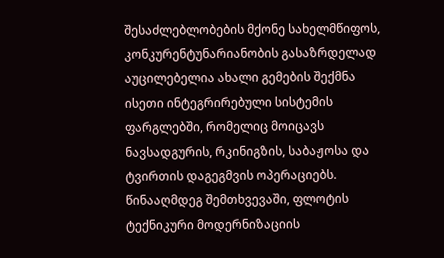შესაძლებლობების მქონე სახელმწიფოს, კონკურენტუნარიანობის გასაზრდელად აუცილებელია ახალი გემების შექმნა ისეთი ინტეგრირებული სისტემის ფარგლებში, რომელიც მოიცავს ნავსადგურის, რკინიგზის, საბაჟოსა და ტვირთის დაგეგმვის ოპერაციებს. წინააღმდეგ შემთხვევაში, ფლოტის ტექნიკური მოდერნიზაციის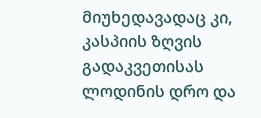მიუხედავადაც კი, კასპიის ზღვის გადაკვეთისას ლოდინის დრო და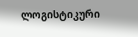ლოგისტიკური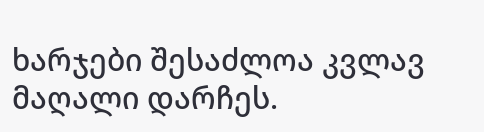ხარჯები შესაძლოა კვლავ მაღალი დარჩეს.